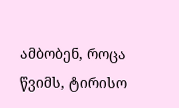ამბობენ, როცა წვიმს, ტირისო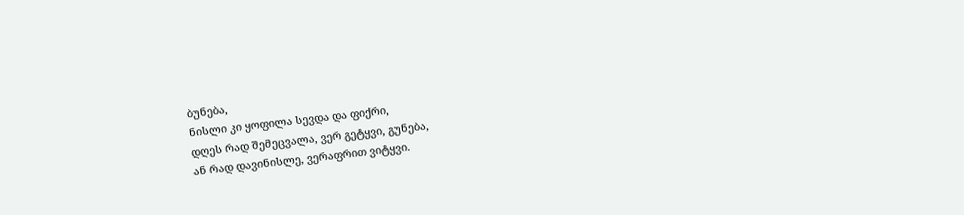ბუნება,
ნისლი კი ყოფილა სევდა და ფიქრი,
დღეს რად შემეცვალა, ვერ გეტყვი, გუნება,
ან რად დავინისლე, ვერაფრით ვიტყვი.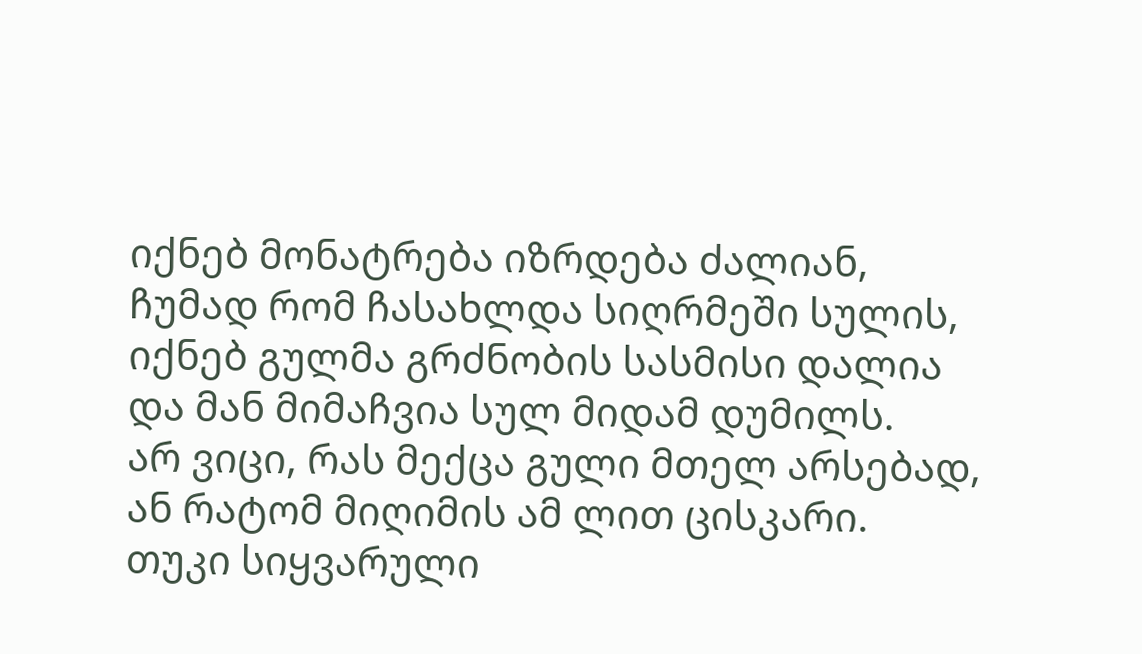იქნებ მონატრება იზრდება ძალიან,
ჩუმად რომ ჩასახლდა სიღრმეში სულის,
იქნებ გულმა გრძნობის სასმისი დალია
და მან მიმაჩვია სულ მიდამ დუმილს.
არ ვიცი, რას მექცა გული მთელ არსებად,
ან რატომ მიღიმის ამ ლით ცისკარი.
თუკი სიყვარული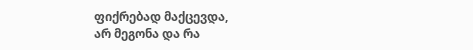ფიქრებად მაქცევდა,
არ მეგონა და რა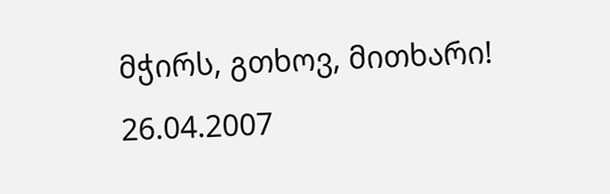მჭირს, გთხოვ, მითხარი!
26.04.2007